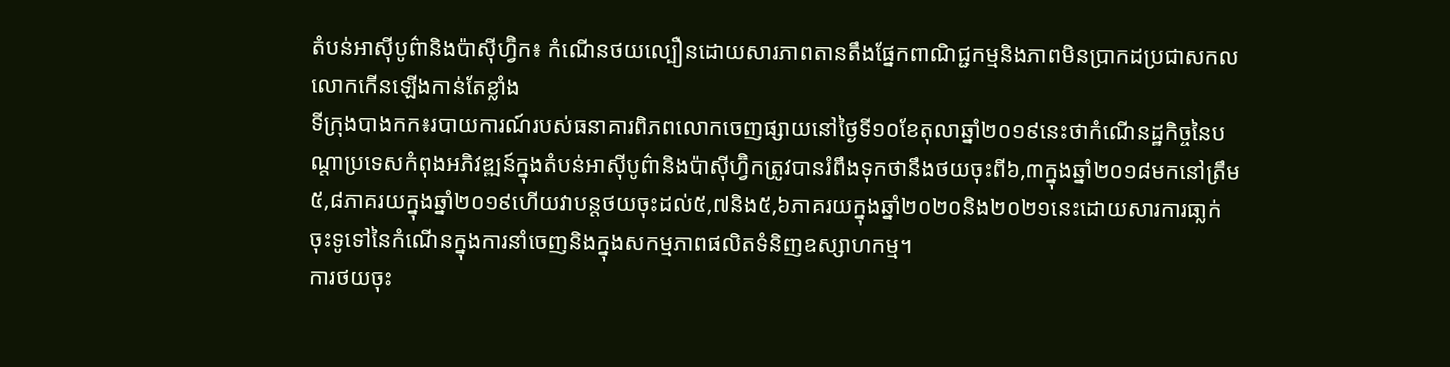តំបន់អាស៊ីបូព៌ានិងប៉ាស៊ីហ្វ៊ិក៖ កំណើនថយល្បឿនដោយសារភាពតានតឹងផ្នែកពាណិជ្ជកម្មនិងភាពមិនប្រាកដប្រជាសកលលោកកើនឡើងកាន់តែខ្លាំង
ទីក្រុងបាងកក៖របាយការណ៍របស់ធនាគារពិភពលោកចេញផ្សាយនៅថ្ងៃទី១០ខែតុលាឆ្នាំ២០១៩នេះថាកំណើនដ្ឋកិច្ចនៃបណ្តាប្រទេសកំពុងអភិវឌ្ឍន៍ក្នុងតំបន់អាស៊ីបូព៌ានិងប៉ាស៊ីហ្វ៊ិកត្រូវបានរំពឹងទុកថានឹងថយចុះពី៦,៣ក្នុងឆ្នាំ២០១៨មកនៅត្រឹម៥,៨ភាគរយក្នុងឆ្នាំ២០១៩ហើយវាបន្តថយចុះដល់៥,៧និង៥,៦ភាគរយក្នុងឆ្នាំ២០២០និង២០២១នេះដោយសារការធា្លក់ចុះទូទៅនៃកំណើនក្នុងការនាំចេញនិងក្នុងសកម្មភាពផលិតទំនិញឧស្សាហកម្ម។
ការថយចុះ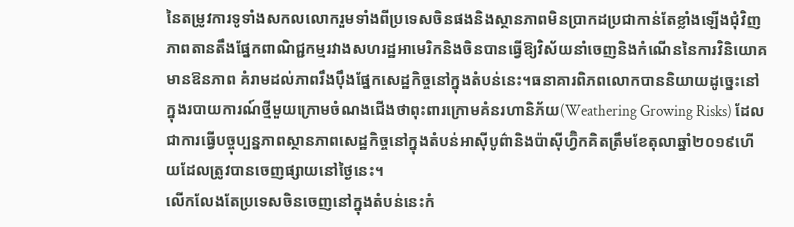នៃតម្រូវការទូទាំងសកលលោករួមទាំងពីប្រទេសចិនផងនិងស្ថានភាពមិនប្រាកដប្រជាកាន់តែខ្លាំងឡើងជុំវិញភាពតានតឹងផ្នែកពាណិជ្ជកម្មរវាងសហរដ្ឋអាមេរិកនិងចិនបានធ្វើឱ្យវិស័យនាំចេញនិងកំណើននៃការវិនិយោគមានឱនភាព គំរាមដល់ភាពរឹងប៉ឹងផ្នែកសេដ្ឋកិច្ចនៅក្នុងតំបន់នេះ។ធនាគារពិភពលោកបាននិយាយដូច្នេះនៅក្នុងរបាយការណ៍ថ្មីមួយក្រោមចំណងជើងថាពុះពារក្រោមគំនរហានិភ័យ(Weathering Growing Risks) ដែលជាការធ្វើបច្ចុប្បន្នភាពស្ថានភាពសេដ្ឋកិច្ចនៅក្នុងតំបន់អាស៊ីបូព៌ានិងប៉ាស៊ីហ្វ៊ិកគិតត្រឹមខែតុលាឆ្នាំ២០១៩ហើយដែលត្រូវបានចេញផ្សាយនៅថ្ងៃនេះ។
លើកលែងតែប្រទេសចិនចេញនៅក្នុងតំបន់នេះកំ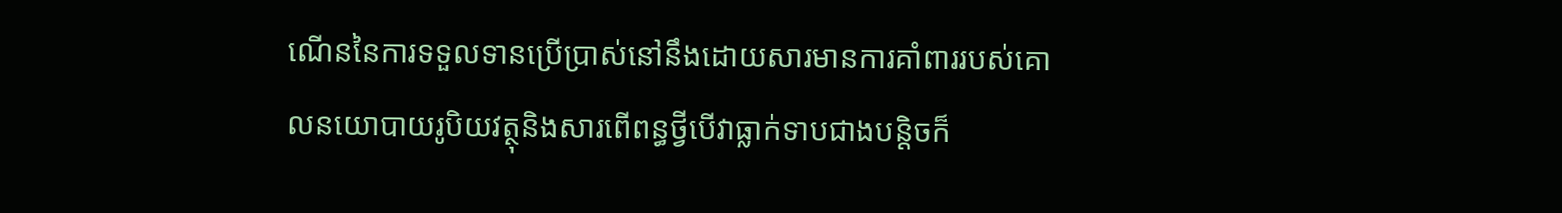ណើននៃការទទួលទានប្រើប្រាស់នៅនឹងដោយសារមានការគាំពាររបស់គោលនយោបាយរូបិយវត្ថុនិងសារពើពន្ធថ្វីបើវាធ្លាក់ទាបជាងបន្តិចក៏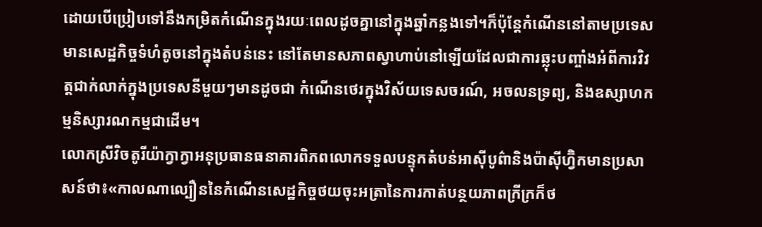ដោយបើប្រៀបទៅនឹងកម្រិតកំណើនក្នុងរយៈពេលដូចគ្នានៅក្នុងឆ្នាំកន្លងទៅ។ក៏ប៉ុន្តែកំណើននៅតាមប្រទេសមានសេដ្ឋកិច្ចទំហំតូចនៅក្នុងតំបន់នេះ នៅតែមានសភាពស្វាហាប់នៅឡើយដែលជាការឆ្លុះបញ្ចាំងអំពីការវិវត្តជាក់លាក់ក្នុងប្រទេសនីមួយៗមានដូចជា កំណើនថេរក្នុងវិស័យទេសចរណ៍, អចលនទ្រព្យ, និងឧស្សាហកម្មនិស្សារណកម្មជាដើម។
លោកស្រីវិចតូរីយ៉ាក្វាក្វាអនុប្រធានធនាគារពិភពលោកទទួលបន្ទុកតំបន់អាស៊ីបូព៌ានិងប៉ាស៊ីហ្វ៊ិកមានប្រសាសន៍ថា៖«កាលណាល្បឿននៃកំណើនសេដ្ឋកិច្ចថយចុះអត្រានៃការកាត់បន្ថយភាពក្រីក្រក៏ថ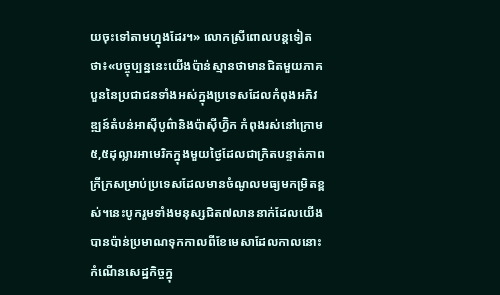យចុះទៅតាមហ្នុងដែរ។» លោកស្រីពោលបន្តទៀតថា៖«បច្ចុប្បន្ននេះយើងប៉ាន់ស្មានថាមានជិតមួយភាគបួននៃប្រជាជនទាំងអស់ក្នុងប្រទេសដែលកំពុងអភិវឌ្ឍន៍តំបន់អាស៊ីបូព៌ានិងប៉ាស៊ីហ្វ៊ិក កំពុងរស់នៅក្រោម ៥,៥ដុល្លារអាមេរិកក្នុងមួយថ្ងៃដែលជាក្រិតបន្ទាត់ភាពក្រីក្រសម្រាប់ប្រទេសដែលមានចំណូលមធ្យមកម្រិតខ្ពស់។នេះបូករួមទាំងមនុស្សជិត៧លាននាក់ដែលយើងបានប៉ាន់ប្រមាណទុកកាលពីខែមេសាដែលកាលនោះកំណើនសេដ្ឋកិច្ចក្នុ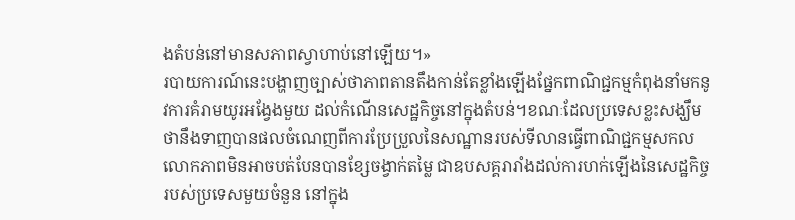ងតំបន់នៅមានសភាពស្វាហាប់នៅឡើយ។»
របាយការណ៍នេះបង្ហាញច្បាស់ថាភាពតានតឹងកាន់តែខ្លាំងឡើងផ្នែកពាណិជ្ជកម្មកំពុងនាំមកនូវការគំរាមយូរអង្វែងមួយ ដល់កំណើនសេដ្ឋកិច្ចនៅក្នុងតំបន់។ខណៈដែលប្រទេសខ្លះសង្ឃឹមថានឹងទាញបានផលចំណេញពីការប្រែប្រួលនៃសណ្ឋានរបស់ទីលានធ្វើពាណិជ្ជកម្មសកលលោកភាពមិនអាចបត់បែនបានខ្សែចង្វាក់តម្លៃ ជាឧបសគ្គរារាំងដល់ការហក់ឡើងនៃសេដ្ឋកិច្ចរបស់ប្រទេសមួយចំនួន នៅក្នុង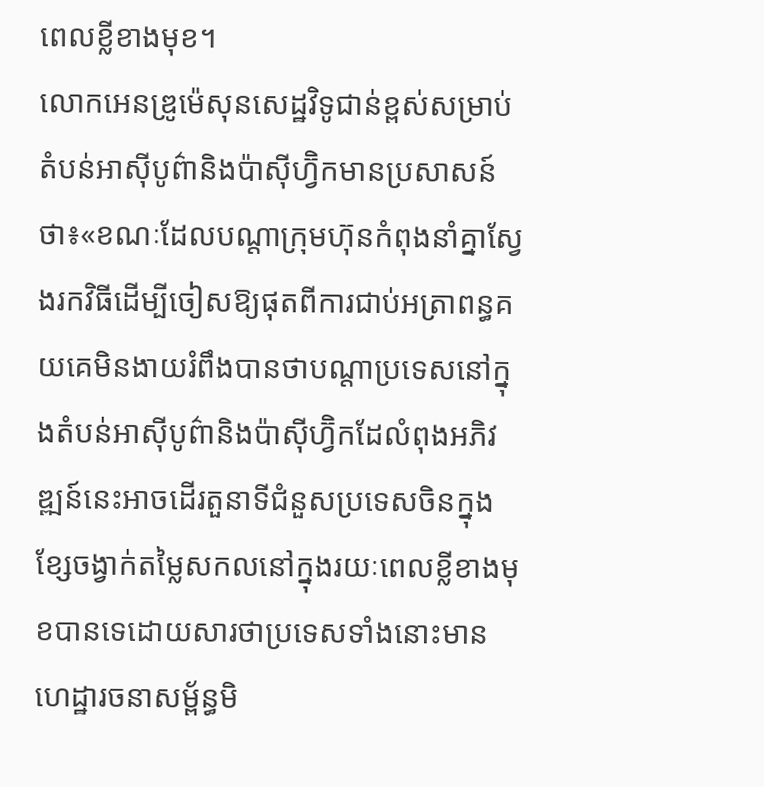ពេលខ្លីខាងមុខ។
លោកអេនឌ្រូម៉េសុនសេដ្ឋវិទូជាន់ខ្ពស់សម្រាប់តំបន់អាស៊ីបូព៌ានិងប៉ាស៊ីហ្វ៊ិកមានប្រសាសន៍ថា៖«ខណៈដែលបណ្តាក្រុមហ៊ុនកំពុងនាំគ្នាស្វែងរកវិធីដើម្បីចៀសឱ្យផុតពីការជាប់អត្រាពន្ធគយគេមិនងាយរំពឹងបានថាបណ្តាប្រទេសនៅក្នុងតំបន់អាស៊ីបូព៌ានិងប៉ាស៊ីហ្វ៊ិកដែលំពុងអភិវឌ្ឍន៍នេះអាចដើរតួនាទីជំនួសប្រទេសចិនក្នុងខ្សែចង្វាក់តម្លៃសកលនៅក្នុងរយៈពេលខ្លីខាងមុខបានទេដោយសារថាប្រទេសទាំងនោះមានហេដ្ឋារចនាសម្ព័ន្ធមិ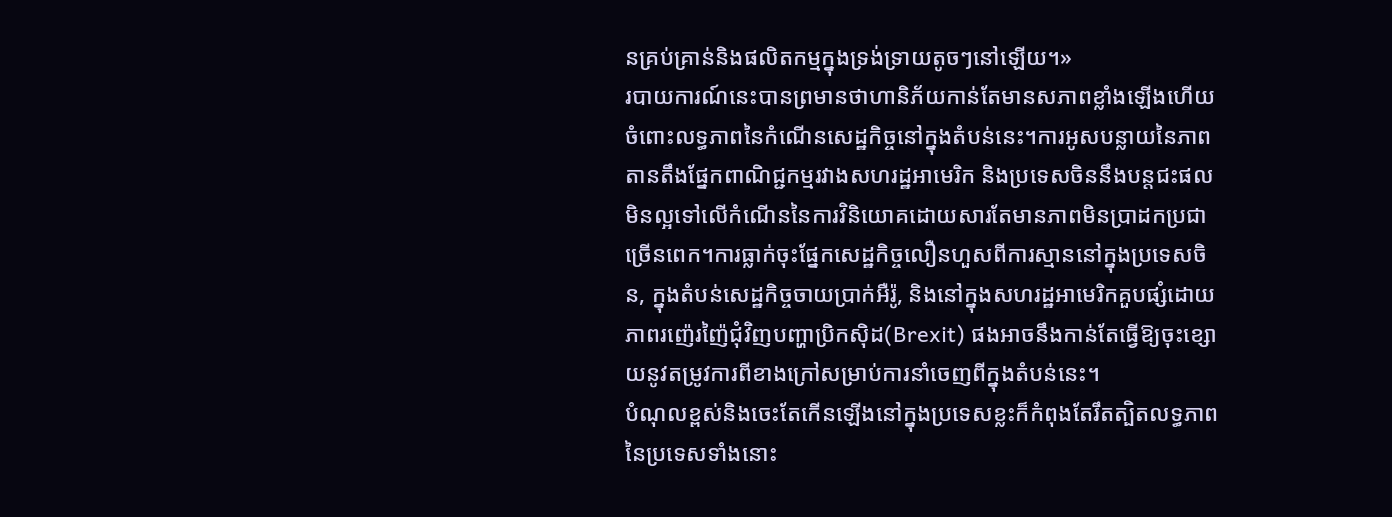នគ្រប់គ្រាន់និងផលិតកម្មក្នុងទ្រង់ទ្រាយតូចៗនៅឡើយ។»
របាយការណ៍នេះបានព្រមានថាហានិភ័យកាន់តែមានសភាពខ្លាំងឡើងហើយចំពោះលទ្ធភាពនៃកំណើនសេដ្ឋកិច្ចនៅក្នុងតំបន់នេះ។ការអូសបន្លាយនៃភាពតានតឹងផ្នែកពាណិជ្ជកម្មរវាងសហរដ្ឋអាមេរិក និងប្រទេសចិននឹងបន្តជះផលមិនល្អទៅលើកំណើននៃការវិនិយោគដោយសារតែមានភាពមិនប្រាដកប្រជាច្រើនពេក។ការធ្លាក់ចុះផ្នែកសេដ្ឋកិច្ចលឿនហួសពីការស្មាននៅក្នុងប្រទេសចិន, ក្នុងតំបន់សេដ្ឋកិច្ចចាយប្រាក់អឺរ៉ូ, និងនៅក្នុងសហរដ្ឋអាមេរិកគួបផ្សំដោយភាពរញ៉េរញ៉ៃជុំវិញបញ្ហាប្រិកស៊ិដ(Brexit) ផងអាចនឹងកាន់តែធ្វើឱ្យចុះខ្សោយនូវតម្រូវការពីខាងក្រៅសម្រាប់ការនាំចេញពីក្នុងតំបន់នេះ។
បំណុលខ្ពស់និងចេះតែកើនឡើងនៅក្នុងប្រទេសខ្លះក៏កំពុងតែរឹតត្បិតលទ្ធភាពនៃប្រទេសទាំងនោះ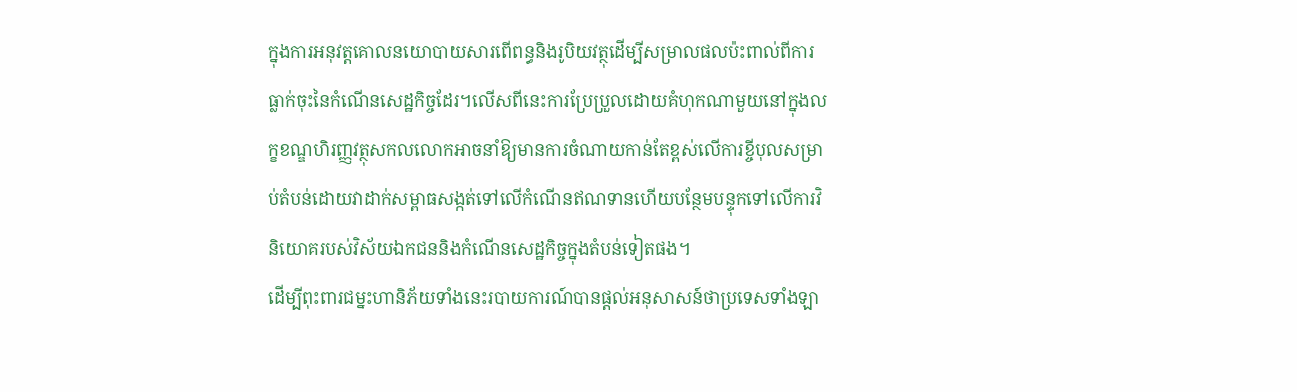ក្នុងការអនុវត្តគោលនយោបាយសារពើពន្ធនិងរូបិយវត្ថុដើម្បីសម្រាលផលប៉ះពាល់ពីការធ្លាក់ចុះនៃកំណើនសេដ្ឋកិច្ចដែរ។លើសពីនេះការប្រែប្រួលដោយគំហុកណាមួយនៅក្នុងលក្ខខណ្ឌហិរញ្ញវត្ថុសកលលោកអាចនាំឱ្យមានការចំណាយកាន់តែខ្ពស់លើការខ្ចីបុលសម្រាប់តំបន់ដោយវាដាក់សម្ពាធសង្កត់ទៅលើកំណើនឥណទានហើយបន្ថែមបន្ទុកទៅលើការវិនិយោគរបស់វិស័យឯកជននិងកំណើនសេដ្ឋកិច្ចក្នុងតំបន់ទៀតផង។
ដើម្បីពុះពារជម្នះហានិភ័យទាំងនេះរបាយការណ៍បានផ្តល់អនុសាសន៍ថាប្រទេសទាំងឡា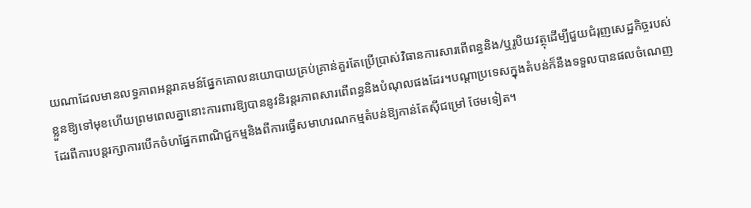យណាដែលមានលទ្ធភាពអន្តរាគមន៍ផ្នែកគោលនយោបាយគ្រប់គ្រាន់គួរតែប្រើប្រាស់វិធានការសារពើពន្ធនិង/ឬរូបិយវត្ថុដើម្បីជួយជំរុញសេដ្ឋកិច្ចរបស់ខ្លួនឱ្យទៅមុខហើយព្រមពេលគ្នានោះការពារឱ្យបាននូវនិរន្តរភាពសារពើពន្ធនិងបំណុលផងដែរ។បណ្តាប្រទេសក្នុងតំបន់ក៏នឹងទទួលបានផលចំណេញដែរពីការបន្តរក្សាការបើកចំហផ្នែកពាណិជ្ជកម្មនិងពីការធ្វើសមាហរណកម្មតំបន់ឱ្យកាន់តែស៊ីជម្រៅ ថែមទៀត។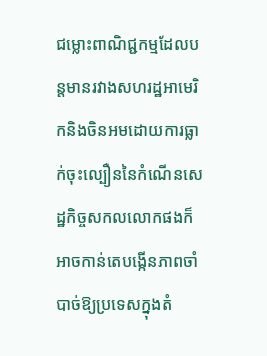ជម្លោះពាណិជ្ជកម្មដែលបន្តមានរវាងសហរដ្ឋអាមេរិកនិងចិនអមដោយការធ្លាក់ចុះល្បឿននៃកំណើនសេដ្ឋកិច្ចសកលលោកផងក៏អាចកាន់តេបង្កើនភាពចាំបាច់ឱ្យប្រទេសក្នុងតំ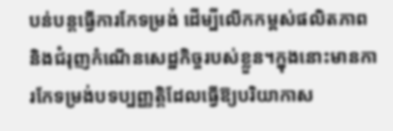បន់បន្តធ្វើការកែទម្រង់ ដើម្បីលើកកម្ពស់ផលិតភាពនិងជំរុញកំណើនសេដ្ឋកិច្ចរបស់ខ្លួន។ក្នុងនោះមានការកែទម្រង់បទប្បញ្ញត្តិដែលធ្វើឱ្យបរិយាកាស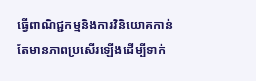ធ្វើពាណិជ្ជកម្មនិងការវិនិយោគកាន់តែមានភាពប្រសើរឡើងដើម្បីទាក់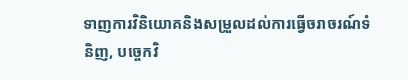ទាញការវិនិយោគនិងសម្រួលដល់ការធ្វើចរាចរណ៍ទំនិញ, បច្ចេកវិ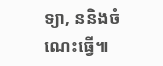ទ្យា, ននិងចំណេះធ្វើ៕